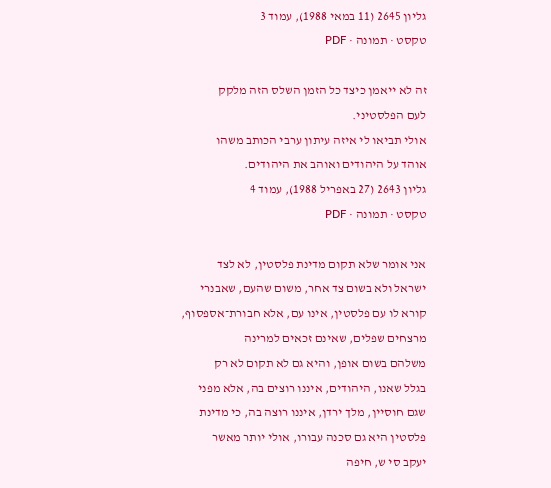גליון 2645 (11 במאי 1988), עמוד 3
טקסט · תמונה · PDF

זה לא ייאמן כיצד כל הזמן השלס הזה מלקק
לעם הפלסטיני.
אולי תביאו לי איזה עיתון ערבי הכותב משהו
אוהד על היהודים ואוהב את היהודים.
גליון 2643 (27 באפריל 1988), עמוד 4
טקסט · תמונה · PDF

אני אומר שלא תקום מדינת פלסטין, לא לצד
ישראל ולא בשום צד אחר, משום שהעם, שאבנרי
קורא לו עם פלסטין, אינו עם, אלא חבורת־אספסוף,
מרצחים שפלים, שאינם זכאים למרינה
משלהם בשום אופן, והיא גם לא תקום לא רק
בגלל שאנו, היהודים, איננו רוצים בה, אלא מפני
שגם חוסיין, מלך ירדן, איננו רוצה בה, כי מדינת
פלסטין היא גם סכנה עבורו, אולי יותר מאשר
יעקב סי ש, חיפה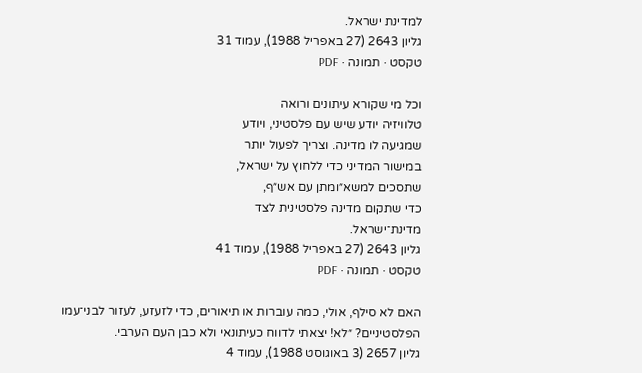למדינת ישראל.
גליון 2643 (27 באפריל 1988), עמוד 31
טקסט · תמונה · PDF

וכל מי שקורא עיתונים ורואה
טלוויזיה יודע שיש עם פלסטיני, ויודע
שמגיעה לו מדינה. וצריך לפעול יותר
במישור המדיני כדי ללחוץ על ישראל,
שתסכים למשא״ומתן עם אש״ף,
כדי שתקום מדינה פלסטינית לצד
מדינת־ישראל.
גליון 2643 (27 באפריל 1988), עמוד 41
טקסט · תמונה · PDF

האם לא סילף, אולי, כמה עוברות או תיאורים, כדי לזעזע, לעזור לבני־עמו
הפלסטיניים? ״לא! יצאתי לדווח כעיתונאי ולא כבן העם הערבי.
גליון 2657 (3 באוגוסט 1988), עמוד 4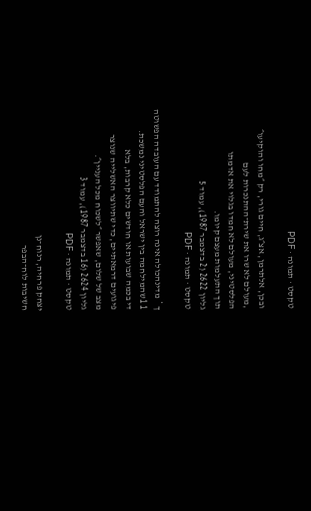טקסט · תמונה · PDF

ובכן, אלתרמן, אצ״ג, חיים גורי, רק ״מחו והוקיעו״
,מעולם לא שרו את שירת־ההתנכרות לעם
הפלסטיני, מעולם לא חמדו בגלוי את אדמתו
תוך התעלמות מעצם קיומו.
גליון 2622 (2 בדצמבר 1987), עמוד 5
טקסט · תמונה · PDF

ך * מדינהכולה אינה רוצה להתמודד עם העובדה הפשוטה
1 1שהמילחמה בין ישראל והעם הפלסטיני נמשכת.
די בכמה שבועות או חודשים כלא קרבות, בלא
פיגועים דרמאתיים, כדי שתיווצר האשלייה שנוצר
מצב של שלום, שאפשר ״לשכוח מכל העניין״.
גליון 2624 (16 בדצמבר 1987), עמוד 3
טקסט · תמונה · PDF

יצחק פרחיה, רנוח־נן
חשיבות לוח־הבפר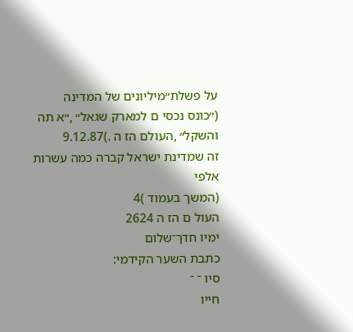על פשלת״מיליונים של המדינה
(״כונס נכסי ם למארק שגאל״ ,״א תה
והשקל״ ,העולם הז ה .)9.12.87
זה שמדינת ישראל קברה כמה עשרות אלפי
(המשך בעמוד )4
העול ם הז ה 2624
ימיו חדך־שלום
כתבת השער הקידמי:
סיו ־ ־
חייו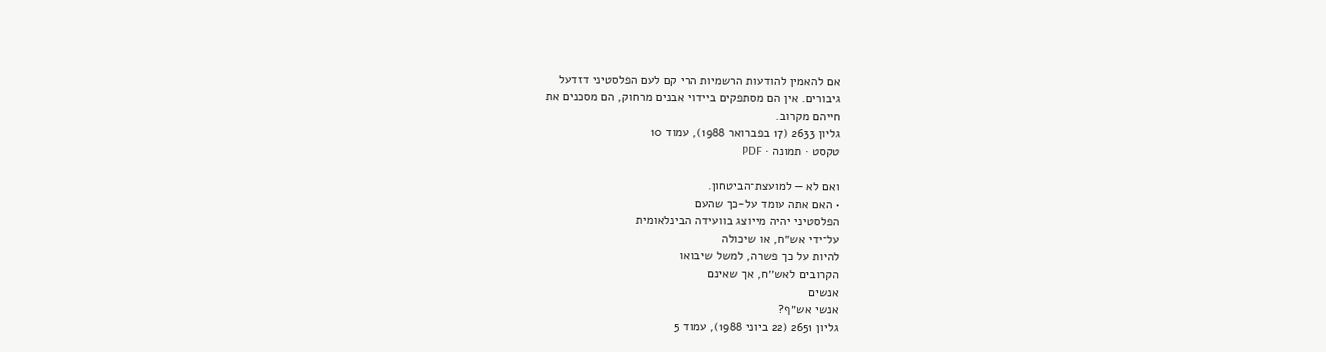אם להאמין להודעות הרשמיות הרי קם לעם הפלסטיני דזדעל
גיבורים. אין הם מסתפקים ביידוי אבנים מרחוק, הם מסכנים את
חייהם מקרוב.
גליון 2633 (17 בפברואר 1988), עמוד 10
טקסט · תמונה · PDF

ואם לא — למועצת־הביטחון.
• האם אתה עומד על-כך שהעם
הפלסטיני יהיה מייוצג בוועידה הבינלאומית
על־ידי אש״ח, או שיכולה
להיות על כך פשרה, למשל שיבואו
הקרובים לאש׳׳ח, אך שאינם
אנשים
אנשי אש״ף?
גליון 2651 (22 ביוני 1988), עמוד 5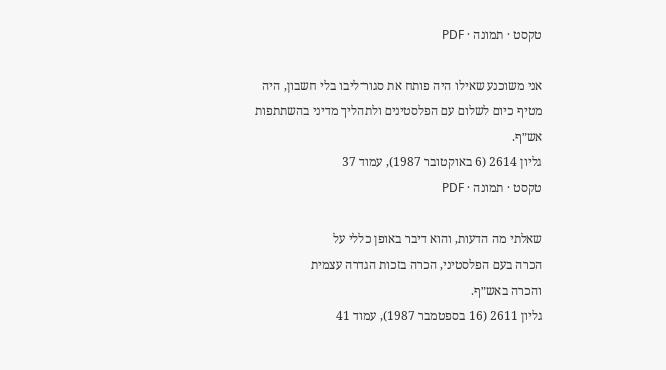טקסט · תמונה · PDF

אני משוכנע שאילו היה פותח את סגור־ליבו בלי חשבון, היה
מטיף כיום לשלום עם הפלסטינים ולתהליך מדיני בהשתתפות
אש״ף.
גליון 2614 (6 באוקטובר 1987), עמוד 37
טקסט · תמונה · PDF

שאלתי מה הדעות, והוא דיבר באופן כללי על
הכרה בעם הפלסטיני, הכרה בזכות הגדרה עצמית
והכרה באש״ף.
גליון 2611 (16 בספטמבר 1987), עמוד 41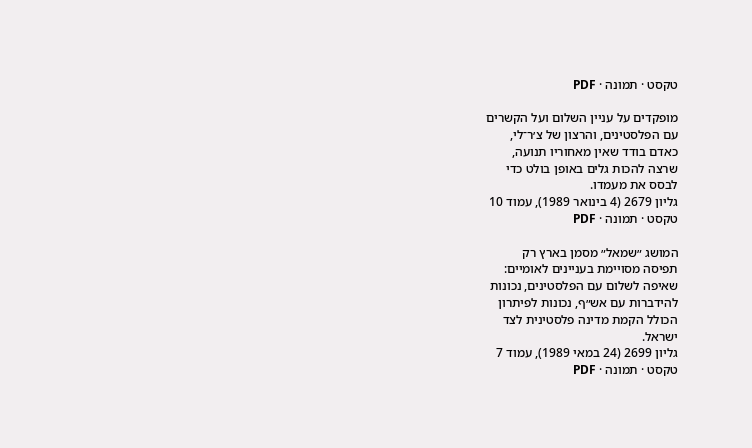טקסט · תמונה · PDF

מופקדים על עניין השלום ועל הקשרים
עם הפלסטינים, והרצון של צ׳ר־לי,
כאדם בודד שאין מאחוריו תנועה,
שרצה להכות גלים באופן בולט כדי
לבסס את מעמדו.
גליון 2679 (4 בינואר 1989), עמוד 10
טקסט · תמונה · PDF

המושג ״שמאל״ מסמן בארץ רק
תפיסה מסויימת בעניינים לאומיים:
שאיפה לשלום עם הפלסטינים, נכונות
להידברות עם אש״ף, נכונות לפיתרון
הכולל הקמת מדינה פלסטינית לצד
ישראל.
גליון 2699 (24 במאי 1989), עמוד 7
טקסט · תמונה · PDF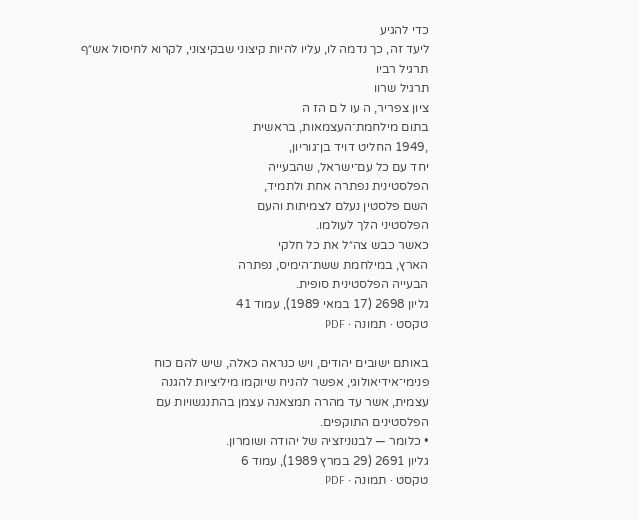כדי להגיע
ליעד זה, כך נדמה לו, עליו להיות קיצוני שבקיצוני, לקרוא לחיסול אש״ף
תרגיל רביו
תרגיל שרוו
ציון צפריר, ה עו ל ם הז ה
בתום מילחמת־העצמאות, בראשית
,1949 החליט דויד בן־גוריון,
יחד עם כל עם־ישראל, שהבעייה
הפלסטינית נפתרה אחת ולתמיד,
השם פלסטין נעלם לצמיתות והעם
הפלסטיני הלך לעולמו.
כאשר כבש צה״ל את כל חלקי
הארץ, במילחמת ששת־הימיס, נפתרה
הבעייה הפלסטינית סופית.
גליון 2698 (17 במאי 1989), עמוד 41
טקסט · תמונה · PDF

באותם ישובים יהודים, ויש כנראה כאלה, שיש להם כוח
פנימי־אידיאולוגי, אפשר להניח שיוקמו מיליציות להגנה
עצמית, אשר עד מהרה תמצאנה עצמן בהתנגשויות עם
הפלסטינים התוקפים.
• כלומר — לבנוניזציה של יהודה ושומרון.
גליון 2691 (29 במרץ 1989), עמוד 6
טקסט · תמונה · PDF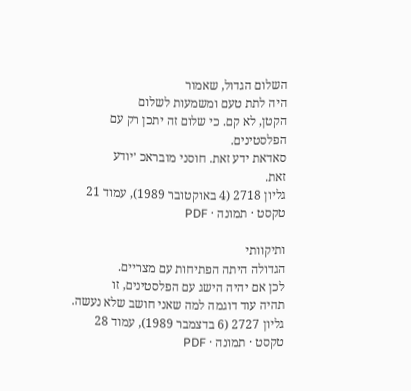השלום הגדול, שאמור
היה לתת טעם ומשמעות לשלום
הקטן, לא קם. כי שלום זה יתכן רק עם
הפלסטינים.
סאדאת ידע זאת. חוסני מובראכ ׳יודע
זאת.
גליון 2718 (4 באוקטובר 1989), עמוד 21
טקסט · תמונה · PDF

ותיקוותי
הגדולה היתה הפתיחות עם מצריים.
לכן אם יהיה הישג עם הפלסטינים, זו
תהיה עוד דוגמה למה שאני חושב שלא נעשה.
גליון 2727 (6 בדצמבר 1989), עמוד 28
טקסט · תמונה · PDF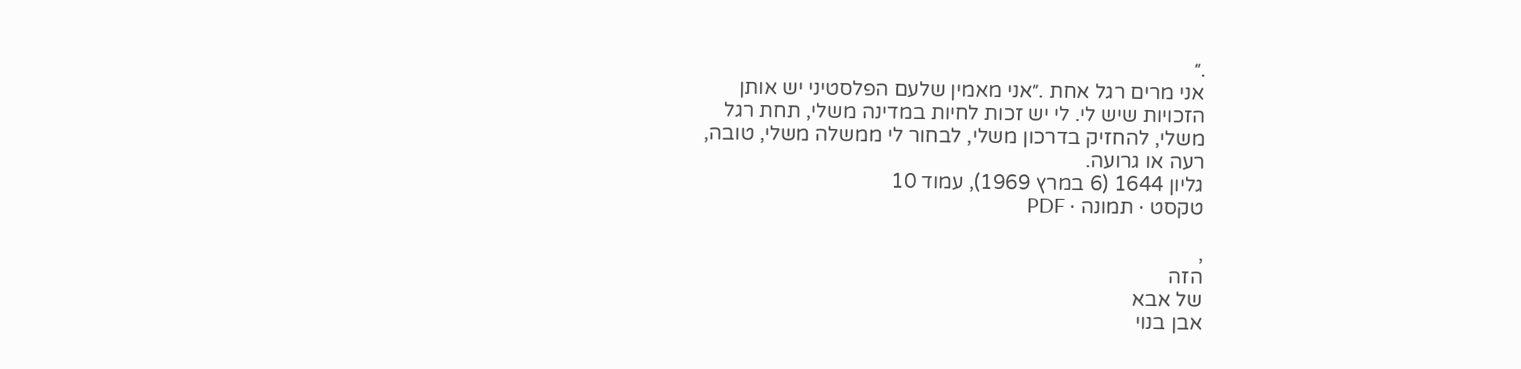.״
אני מרים רגל אחת .״אני מאמין שלעם הפלסטיני יש אותן
הזכויות שיש לי. לי יש זכות לחיות במדינה משלי, תחת רגל
משלי, להחזיק בדרכון משלי, לבחור לי ממשלה משלי, טובה,
רעה או גרועה.
גליון 1644 (6 במרץ 1969), עמוד 10
טקסט · תמונה · PDF

,
הזה
של אבא
אבן בנוי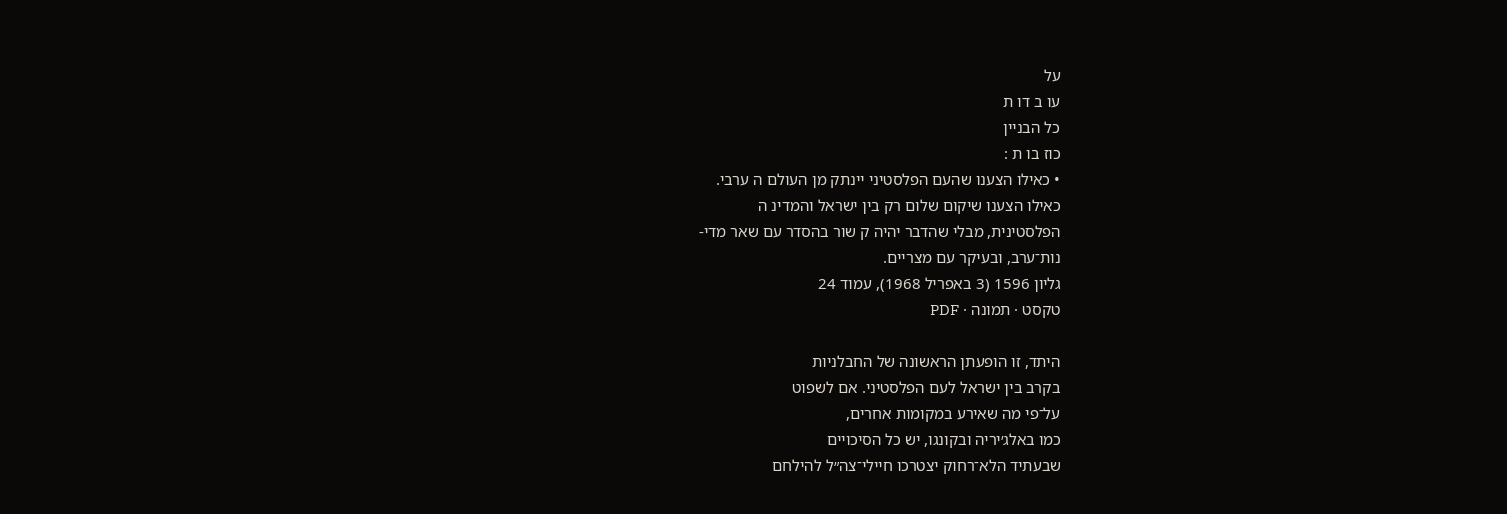על
עו ב דו ת
כל הבניין
כוז בו ת :
• כאילו הצענו שהעם הפלסטיני יינתק מן העולם ה ערבי.
כאילו הצענו שיקום שלום רק בין ישראל והמדינ ה
הפלסטינית, מבלי שהדבר יהיה ק שור בהסדר עם שאר מדי-
נות־ערב, ובעיקר עם מצריים.
גליון 1596 (3 באפריל 1968), עמוד 24
טקסט · תמונה · PDF

היתד, זו הופעתן הראשונה של החבלניות
בקרב בין ישראל לעם הפלסטיני. אם לשפוט
על־פי מה שאירע במקומות אחרים,
כמו באלג׳יריה ובקונגו, יש כל הסיכויים
שבעתיד הלא־רחוק יצטרכו חיילי־צה״ל להילחם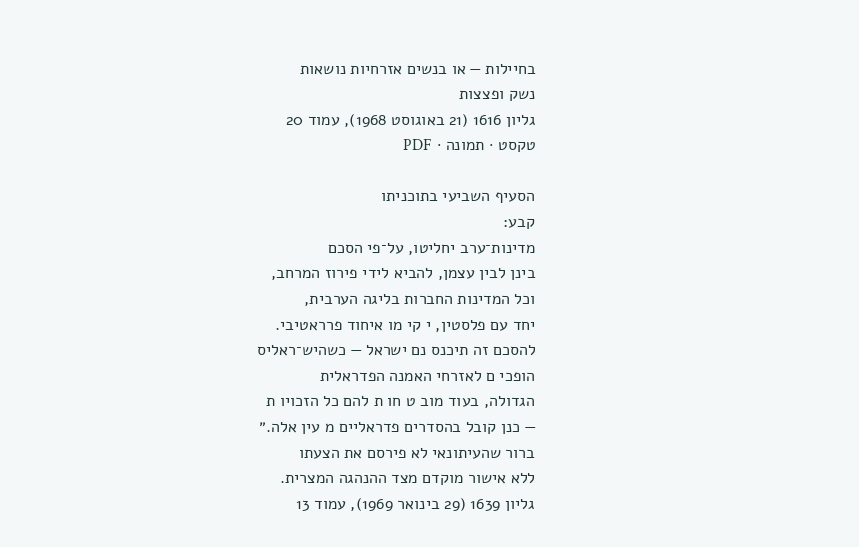בחיילות — או בנשים אזרחיות נושאות
נשק ופצצות
גליון 1616 (21 באוגוסט 1968), עמוד 20
טקסט · תמונה · PDF

הסעיף השביעי בתוכניתו
קבע:
מדינות־ערב יחליטו, על־פי הסכם
בינן לבין עצמן, להביא לידי פירוז המרחב,
וכל המדינות החברות בליגה הערבית,
יחד עם פלסטין, י קי מו איחוד פרראטיבי.
להסכם זה תיכנס נם ישראל — כשהיש־ראליס
הופכי ם לאזרחי האמנה הפדראלית
הגדולה, בעוד מוב ט חו ת להם כל הזכויו ת
— כנן קובל בהסדרים פדראליים מ עין אלה.״
ברור שהעיתונאי לא פירסם את הצעתו
ללא אישור מוקדם מצד ההנהגה המצרית.
גליון 1639 (29 בינואר 1969), עמוד 13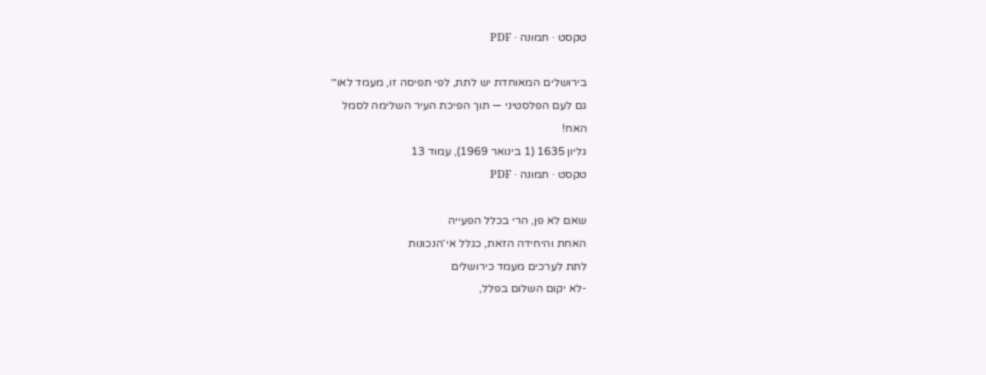טקסט · תמונה · PDF

בירושלים המאוחדת יש לתת, לפי תפיסה זו, מעמד לאו״׳
גם לעם הפלסטיני — תוך הפיכת העיר השלימה לסמל
האח!
גליון 1635 (1 בינואר 1969), עמוד 13
טקסט · תמונה · PDF

שאם לא פן, הרי בכלל הפעייה
האחת והיחידה הזאת, כגלל אי־הנכונות
לתת לערכים מעמד כירושלים
-לא יקום השלום בפלל,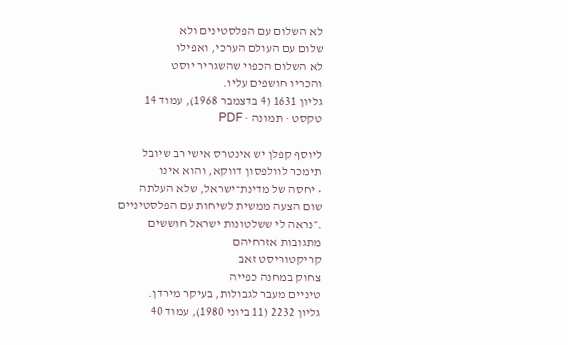לא השלום עם הפלסטינים ולא
שלום עם העולם הערכי, ואפילו
לא השלום הכפוי שהשגריר יוסט
והכריו חושפים עליו.
גליון 1631 (4 בדצמבר 1968), עמוד 14
טקסט · תמונה · PDF

ליוסף קפלן יש אינטרס אישי רב שיובל
תימכר לוולפסון דווקא, והוא אינו
• יחסה של מדינת־ישראל, שלא העלתה
שום הצעה ממשית לשיחות עם הפלסטיניים
.״נראה לי ששלטונות ישראל חוששים
מתגובות אזרחיהם
קריקטוריסט זאב
צחוק במחנה כפייה
טיניים מעבר לגבולות, בעיקר מירדן.
גליון 2232 (11 ביוני 1980), עמוד 40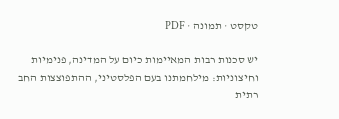טקסט · תמונה · PDF

יש סכנות רבות המאיימות כיום על המדינה, פנימיות
וחיצוניות: מילחמתנו בעם הפלסטיני, ההתפוצצות החב רתית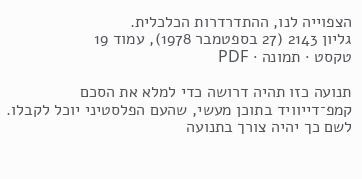הצפוייה לנו, ההתדרדרות הכלכלית.
גליון 2143 (27 בספטמבר 1978), עמוד 19
טקסט · תמונה · PDF

תנועה כזו תהיה דרושה כדי למלא את הסכם
קמפ־דייוויד בתוכן מעשי, שהעם הפלסטיני יוכל לקבלו.
לשם כך יהיה צורך בתנועה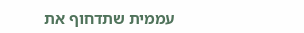עממית שתדחוף את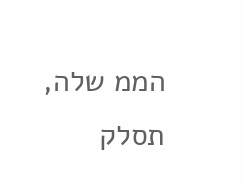הממ שלה,
תסלק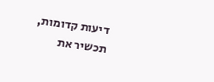דיעות קדומות, תכשיר את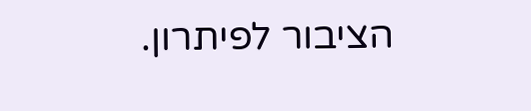הציבור לפיתרון.